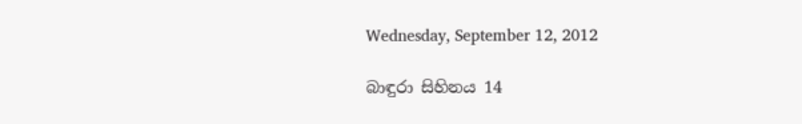Wednesday, September 12, 2012

බාඳුරා සිහිනය 14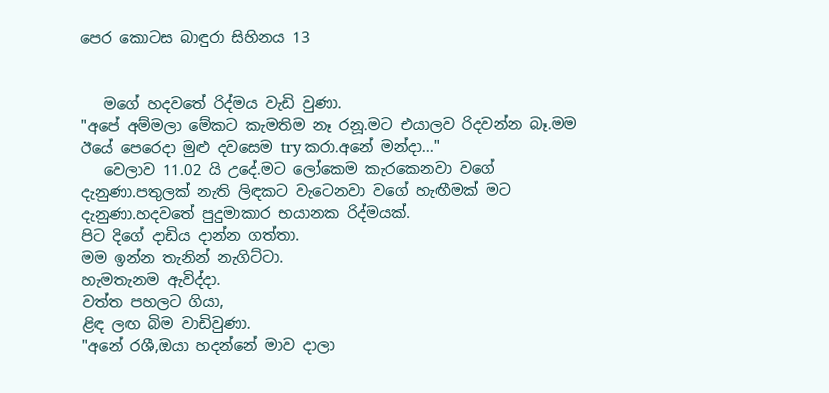පෙර කොටස බාඳුරා සිහිනය 13


   මගේ හදවතේ රිද්මය වැඩි වුණා.
"අපේ අම්මලා මේකට කැමතිම නෑ රනූ.මට එයාලව රිදවන්න බෑ.මම ඊයේ පෙරෙදා මුළු දවසෙම try කරා.අනේ මන්දා..."
   වෙලාව 11.02 යි උදේ.මට ලෝකෙම කැරකෙනවා වගේ දැනුණා.පතුලක් නැති ලිඳකට වැටෙනවා වගේ හැඟීමක් මට දැනුණා.හදවතේ පුදුමාකාර භයානක රිද්මයක්.
පිට දිගේ දාඩිය දාන්න ගත්තා.
මම ඉන්න තැනින් නැගිට්ටා.
හැමතැනම ඇවිද්දා.
වත්ත පහලට ගියා,
ළිඳ ලඟ බිම වාඩිවුණා.
"අනේ රශී,ඔයා හදන්නේ මාව දාලා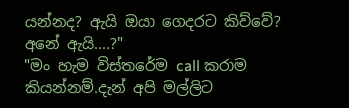යන්නද? ඇයි ඔයා ගෙදරට කිව්වේ? අනේ ඇයි....?"
"මං හැම විස්තරේම call කරාම කියන්නම්.දැන් අපි මල්ලිට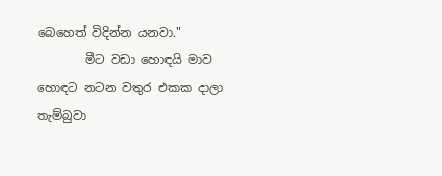බෙහෙත් විදින්න යනවා."
        මීට වඩා හොඳයි මාව හොඳට නටන වතුර එකක දාලා තැම්බුවා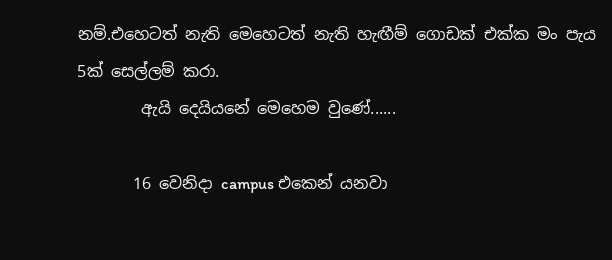නම්.එහෙටත් නැති මෙහෙටත් නැති හැඟීම් ගොඩක් එක්ක මං පැය 5ක් සෙල්ලම් කරා.
        ඇයි දෙයියනේ මෙහෙම වුණේ......

       16 වෙනිදා campus එකෙන් යනවා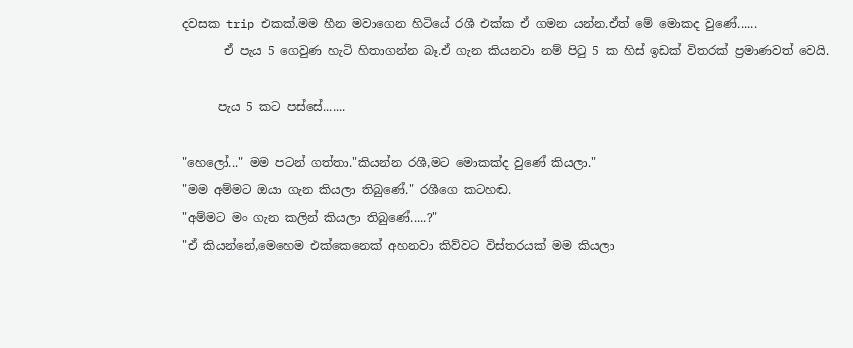දවසක trip එකක්.මම හීන මවාගෙන හිටියේ රශී එක්ක ඒ ගමන යන්න.ඒත් මේ මොකද වුණේ......
       ඒ පැය 5 ගෙවුණ හැටි හිතාගන්න බෑ.ඒ ගැන කියනවා නම් පි‍ටු 5 ක හිස් ඉඩක් විතරක් ප්‍රමාණවත් වෙයි.

      පැය 5 කට පස්සේ.......

"හෙලෝ..." මම පටන් ගත්තා."කියන්න රශී,මට මොකක්ද වුණේ කියලා."
"මම අම්මට ඔයා ගැන කියලා තිබුණේ." රශීගෙ කටහඬ.
"අම්මට මං ගැන කලින් කියලා තිබුණේ.....?"
"ඒ කියන්නේ,මෙහෙම එක්කෙනෙක් අහනවා කිව්වට විස්තරයක් මම කියලා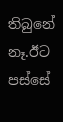තිබුනේ නෑ.ඊට පස්සේ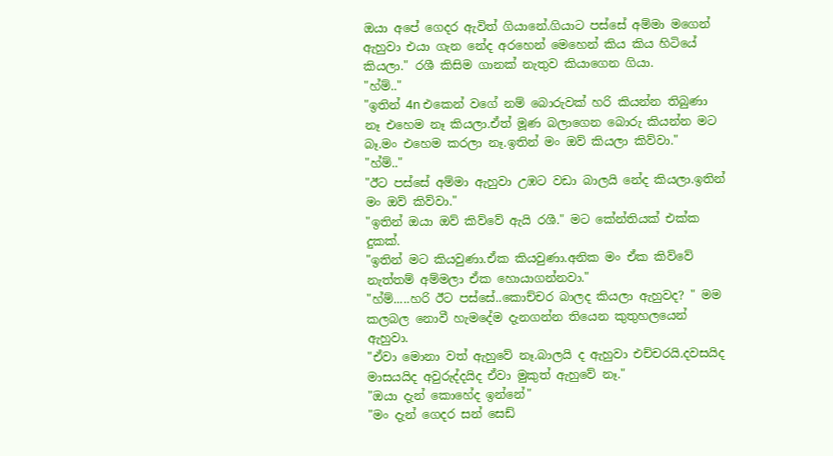ඔයා අපේ ගෙදර ඇවිත් ගියානේ.ගියාට පස්සේ අම්මා මගෙන් ඇහුවා එයා ගැන නේද අරහෙන් මෙහෙන් කිය කිය හිටියේ කියලා." රශී කිසිම ගානක් නැතුව කියාගෙන ගියා.
"හ්ම්.."
"ඉතින් 4n එකෙන් වගේ නම් බොරුවක් හරි කියන්න තිබුණා නෑ එහෙම නෑ කියලා.ඒත් මූණ බලාගෙන බොරු කියන්න මට බෑ.මං එහෙම කරලා නෑ.ඉතින් මං ඔව් කියලා කිව්වා."
"හ්ම්.."
"ඊට පස්සේ අම්මා ඇහුවා උඹට වඩා බාලයි නේද කියලා.ඉතින් මං ඔව් කිව්වා."
"ඉතින් ඔයා ඔව් කිව්වේ ඇයි රශී." මට කේන්තියක් එක්ක දුකක්.
"ඉතින් මට කියවුණා.ඒක කියවුණා.අනික මං ඒක කිව්වේ නැත්තම් අම්මලා ඒක හොයාගන්නවා."
"හ්ම්.....හරි ඊට පස්සේ..කොච්චර බාලද කියලා ඇහුවද? " මම කලබල නොවී හැමදේම දැනගන්න තියෙන කුතුහලයෙන් ඇහුවා.
"ඒවා මොනා වත් ඇහුවේ නෑ.බාලයි ද ඇහුවා එච්චරයි.දවසයිද මාසයයිද අවුරුද්දයිද ඒවා මුකුත් ඇහුවේ නෑ."
"ඔයා දැන් කොහේද ඉන්නේ"
"මං දැන් ගෙදර සන් සෙඩ්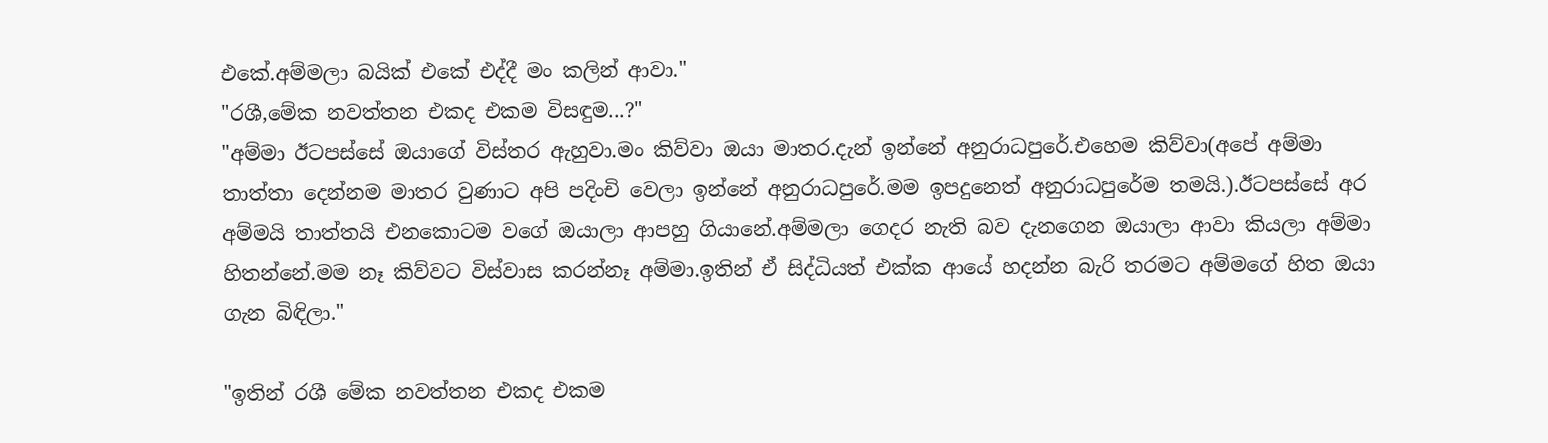එකේ.අම්මලා බයික් එකේ එද්දී මං කලින් ආවා."
"රශී,මේක නවත්තන එකද එකම විසඳුම...?"
"අම්මා ඊටපස්සේ ඔයාගේ විස්තර ඇහුවා.මං කිව්වා ඔයා මාතර.දැන් ඉන්නේ අනුරාධපුරේ.එහෙම කිව්වා(අපේ අම්මා තාත්තා දෙන්නම මාතර වුණාට අපි පදිංචි වෙලා ඉන්නේ අනුරාධපුරේ.මම ඉපදුනෙත් අනුරාධපුරේම තමයි.).ඊටපස්සේ අර අම්මයි තාත්තයි එනකොටම වගේ ඔයාලා ආපහු ගියානේ.අම්මලා ගෙදර නැති බව දැනගෙන ඔයාලා ආවා කියලා අම්මා හිතන්නේ.මම නෑ කිව්වට විස්වාස කරන්නෑ අම්මා.ඉතින් ඒ සිද්ධියත් එක්ක ආයේ හදන්න බැරි තරමට අම්මගේ හිත ඔයා ගැන බිඳිලා."

"ඉතින් රශී මේක නවත්තන එකද එකම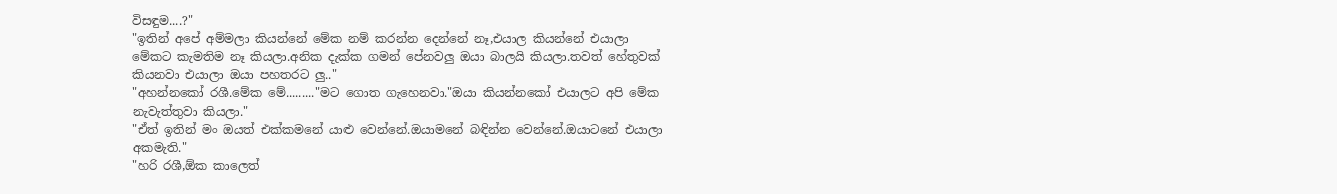විසඳුම....?"
"ඉතින් අපේ අම්මලා කියන්නේ මේක නම් කරන්න දෙන්නේ නෑ,එයාල කියන්නේ එයාලා මේකට කැමතිම නෑ කියලා.අනික දැක්ක ගමන් පේනවලු ඔයා බාලයි කියලා.තවත් හේතුවක් කියනවා එයාලා ඔයා පහතරට ලු.."
"අහන්නකෝ රශී.මේක මේ........."මට ගොත ගැහෙනවා."ඔයා කියන්නකෝ එයාලට අපි මේක නැවැත්තුවා කියලා."
"ඒත් ඉතින් මං ඔයත් එක්කමනේ යාළු වෙන්නේ.ඔයාමනේ බඳින්න වෙන්නේ.ඔයාටනේ එයාලා අකමැති."
"හරි රශී,ඕක කාලෙත්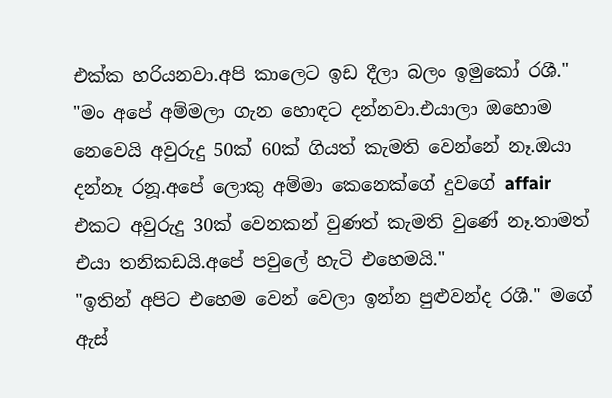එක්ක හරියනවා.අපි කාලෙට ඉඩ දීලා බලං ඉමුකෝ රශී."
"මං අපේ අම්මලා ගැන හොඳට දන්නවා.එයාලා ඔහොම නෙවෙයි අවුරුදු 50ක් 60ක් ගියත් කැමති වෙන්නේ නෑ.ඔයා දන්නෑ රනූ.අපේ ලොකු අම්මා කෙනෙක්ගේ දුවගේ affair එකට අවුරුදු 30ක් වෙනකන් වුණත් කැමති වුණේ නෑ.තාමත් එයා තනිකඩයි.අපේ පවුලේ හැටි එහෙමයි."
"ඉතින් අපිට එහෙම වෙන් වෙලා ඉන්න පුළුවන්ද රශී." මගේ ඇස්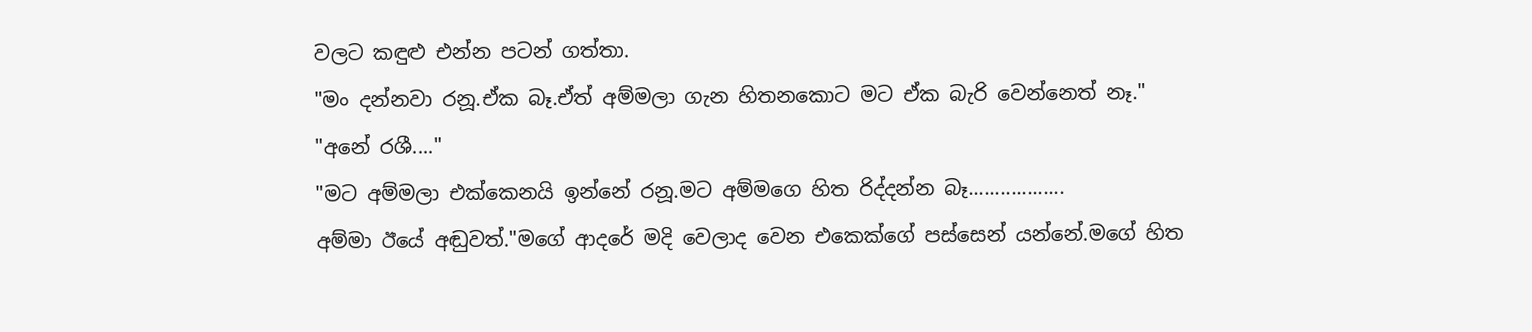වලට කඳුළු එන්න පටන් ගත්තා.
"මං දන්නවා රනූ.ඒක බෑ.ඒත් අම්මලා ගැන හිතනකොට මට ඒක බැරි වෙන්නෙත් නෑ."
"අනේ රශී...."
"මට අම්මලා එක්කෙනයි ඉන්නේ රනූ.මට අම්මගෙ හිත රිද්දන්න බෑ..................
අම්මා ඊයේ අඬුවත්."මගේ ආදරේ මදි වෙලාද වෙන එකෙක්ගේ පස්සෙන් යන්නේ.මගේ හිත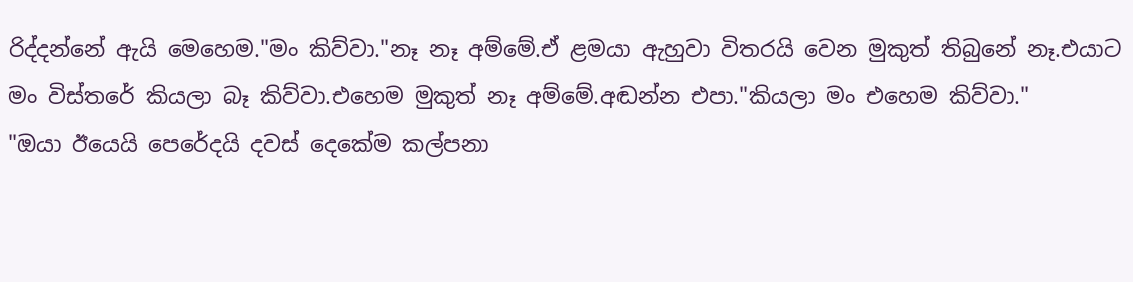රිද්දන්නේ ඇයි මෙහෙම."මං කිව්වා."නෑ නෑ අම්මේ.ඒ ළමයා ඇහුවා විතරයි වෙන මුකුත් තිබුනේ නෑ.එයාට මං විස්තරේ කියලා බෑ කිව්වා.එහෙම මුකුත් නෑ අම්මේ.අඬන්න එපා."කියලා මං එහෙම කිව්වා."
"ඔයා ඊයෙයි පෙරේදයි දවස් දෙකේම කල්පනා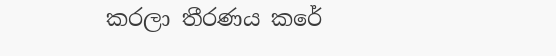කරලා තීරණය කරේ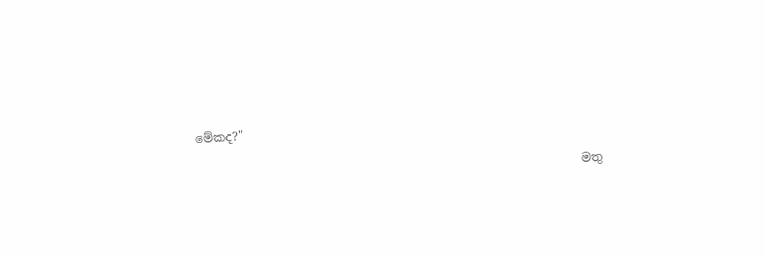මේකද?"

                                                                මතු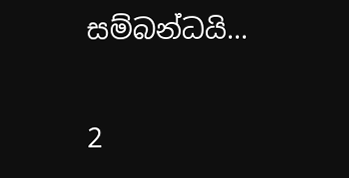සම්බන්ධයි...

2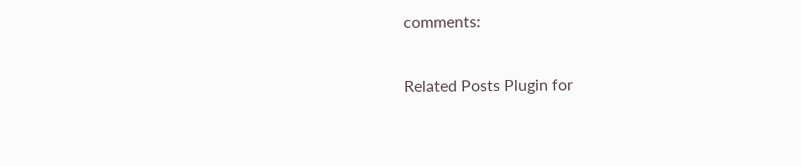comments:

Related Posts Plugin for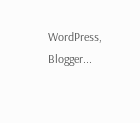WordPress, Blogger...